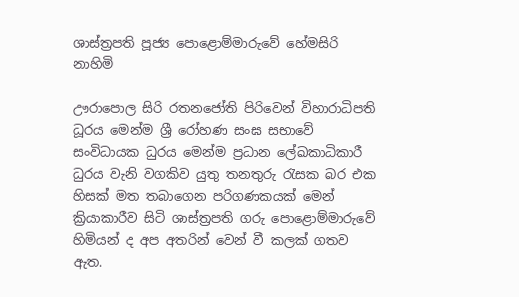ශාස්ත්‍රපති පූජ්‍ය පොළොම්මාරුවේ හේමසිරි නාහිමි

ඌරාපොල සිරි රතනජෝති පිරිවෙන් විහාරාධිපති ධූරය මෙන්ම ශ්‍රී රෝහණ සංඝ සභාවේ සංවිධායක ධුරය මෙන්ම ප්‍රධාන ලේඛකාධිකාරී ධුරය වැනි වගකිව යුතු තනතුරු රැසක බර එක හිසක් මත තබාගෙන පරිගණකයක් මෙන් ක්‍රියාකාරීව සිටි ශාස්ත්‍රපති ගරු පොළොම්මාරුවේ හිමියන් ද අප අතරින් වෙන් වී කලක් ගතව ඇත.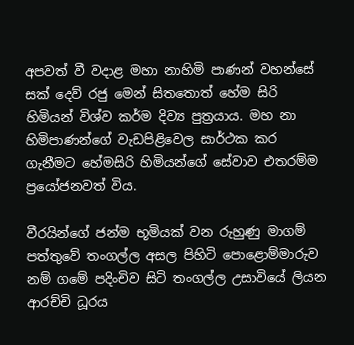අපවත් වී වදාළ මහා නාහිමි පාණන් වහන්සේ සක් දෙව් රජු මෙන් සිතතොත් හේම සිරි හිමියන් විශ්ව කර්ම දිව්‍ය පුත්‍රයාය. මහ නා හිමිපාණන්ගේ වැඩපිළිවෙල සාර්ථක කර ගැනීමට හේමසිරි හිමියන්ගේ සේවාව එතරම්ම ප්‍රයෝජනවත් විය.

වීරයින්ගේ ජන්ම භූමියක් වන රුහුණු මාගම් පත්තුවේ තංගල්ල අසල පිහිටි පොළොම්මාරුව නම් ගමේ පදිංචිව සිටි තංගල්ල උසාවියේ ලියන ආරච්චි ධූරය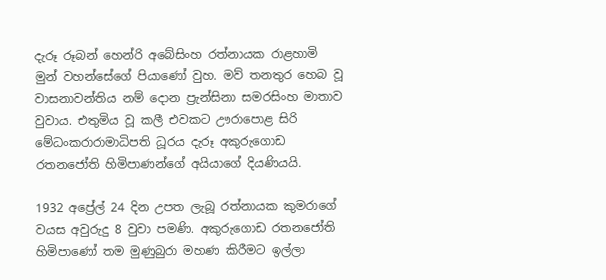දැරූ රූබන් හෙන්රි අබේසිංහ රත්නායක රාළහාමි මුන් වහන්සේගේ පියාණෝ වුහ. මව් තනතුර හෙබ වූ වාසනාවන්තිය නම් දොන ප්‍රැන්සිනා සමරසිංහ මාතාව වුවාය. එතුමිය වූ කලී එවකට ඌරාපොළ සිරි මේධංකරාරාමාධිපති ධූරය දැරූ අකුරුගොඩ රතනජෝති හිමිපාණන්ගේ අයියාගේ දියණියයි.

1932 අප්‍රේල් 24 දින උපත ලැබූ රත්නායක කුමරාගේ වයස අවුරුදු 8 වුවා පමණි. අකුරුගොඩ රතනජෝති හිමිපාණෝ තම මුණුබුරා මහණ කිරීමට ඉල්ලා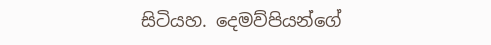සිටියහ. දෙමව්පියන්ගේ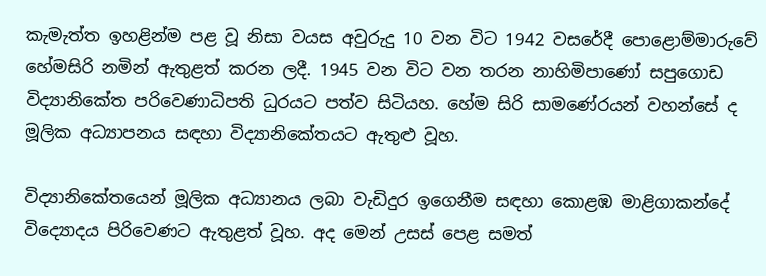කැමැත්ත ඉහළින්ම පළ වූ නිසා වයස අවුරුදු 10 වන විට 1942 වසරේදී පොළොම්මාරුවේ හේමසිරි නමින් ඇතුළත් කරන ලදී. 1945 වන විට වන තරන නාහිමිපාණෝ සපුගොඩ විද්‍යානිකේත පරිවෙණාධිපති ධුරයට පත්ව සිටියහ. හේම සිරි සාමණේරයන් වහන්සේ ද මූලික අධ්‍යාපනය සඳහා විද්‍යානිකේතයට ඇතුළු වූහ.

විද්‍යානිකේතයෙන් මූලික අධ්‍යානය ලබා වැඩිදුර ඉගෙනීම සඳහා කොළඹ මාළිගාකන්දේ විද්‍යොදය පිරිවෙණට ඇතුළත් වූහ. අද මෙන් උසස් පෙළ සමත්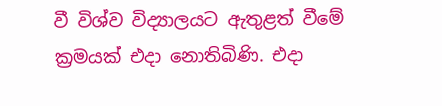වී විශ්ව විද්‍යාලයට ඇතුළත් වීමේ ක්‍රමයක් එදා නොතිබිණි. එදා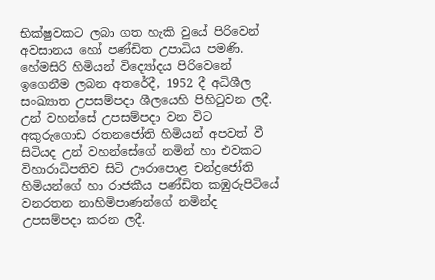භික්ෂුවකට ලබා ගත හැකි වුයේ පිරිවෙන් අවසානය හෝ පණ්ඩිත උපාධිය පමණි. හේමසිරි හිමියන් විද්‍යෝදය පිරිවෙනේ ඉගෙනීම ලබන අතරේදී, 1952 දී අධිශීල සංඛ්‍යාත උපසම්පදා ශීලයෙහි පිහිටුවන ලදී. උන් වහන්සේ උපසම්පදා වන විට අකුරුගොඩ රතනජෝති හිමියන් අපවත් වී සිටියද උන් වහන්සේගේ නමින් හා එවකට විහාරාධිපතිව සිටි ඌරාපොළ චන්ද්‍රජෝති හිමියන්ගේ හා රාජකීය පණ්ඩිත කඹුරුපිටියේ වනරතන නාහිමිපාණන්ගේ නමින්ද උපසම්පදා කරන ලදී.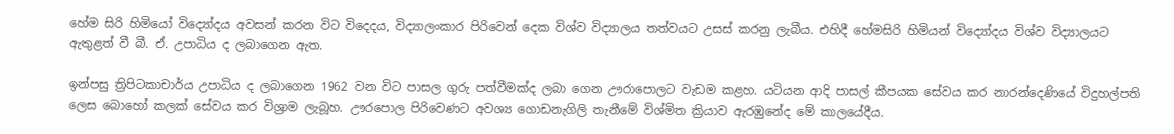හේම සිරි හිමියෝ විද්‍යෝදය අවසන් කරන විට විදෙදය, විද්‍යාලංකාර පිරිවෙන් දෙක විශ්ව විද්‍යාලය තත්වයට උසස් කරනු ලැබීය. එහිදී හේමසිරි හිමියන් විද්‍යෝදය විශ්ව විද්‍යාලයට ඇතුළත් වී බී. ඒ. උපාධිය ද ලබාගෙන ඇත.

ඉන්පසු ත්‍රිපිටකාචාර්ය උපාධිය ද ලබාගෙන 1962 වන විට පාසල ගුරු පත්වීමක්ද ලබා ගෙන ඌරාපොලට වැඩම කළහ. යටියන ආදි පාසල් කීපයක සේවය කර නාරන්දෙණියේ විදුහල්පති ලෙස බොහෝ කලක් සේවය කර විශ්‍රාම ලැබූහ. ඌරපොල පිරිවෙණට අවශ්‍ය ගොඩනැගිලි තැනීමේ විශ්මිත ක්‍රියාව ඇරඹුනේද මේ කාලයේදීය.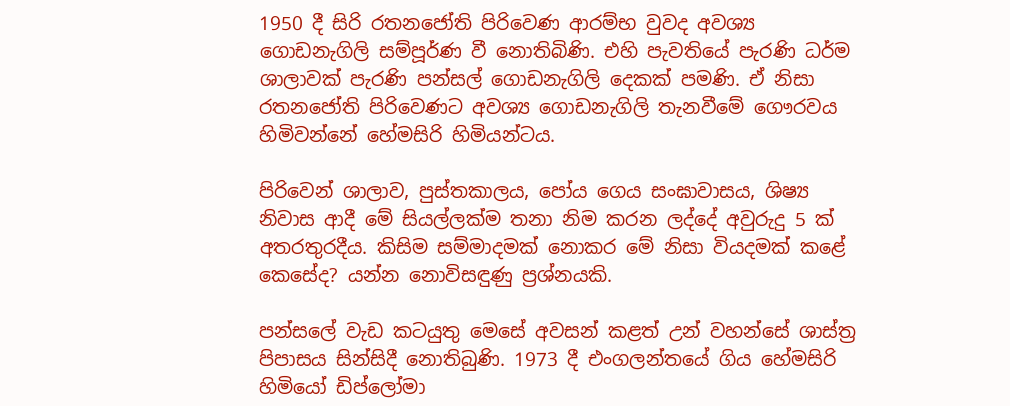1950 දී සිරි රතනජෝති පිරිවෙණ ආරම්භ වුවද අවශ්‍ය ගොඩනැගිලි සම්පූර්ණ වී නොතිබිණි. එහි පැවතියේ පැරණි ධර්ම ශාලාවක් පැරණි පන්සල් ගොඩනැගිලි දෙකක් පමණි. ඒ නිසා රතනජෝති පිරිවෙණට අවශ්‍ය ගොඩනැගිලි තැනවීමේ ගෞරවය හිමිවන්නේ හේමසිරි හිමියන්ටය.

පිරිවෙන් ශාලාව, පුස්තකාලය, පෝය ගෙය සංඝාවාසය, ශිෂ්‍ය නිවාස ආදී මේ සියල්ලක්ම තනා නිම කරන ලද්දේ අවුරුදු 5 ක් අතරතුරදීය. කිසිම සම්මාදමක් නොකර මේ නිසා වියදමක් කළේ කෙසේද? යන්න නොවිසඳුණු ප්‍රශ්නයකි.

පන්සලේ වැඩ කටයුතු මෙසේ අවසන් කළත් උන් වහන්සේ ශාස්ත්‍ර පිපාසය සින්සිදී නොතිබුණි. 1973 දී එංගලන්තයේ ගිය හේමසිරි හිමියෝ ඩිප්ලෝමා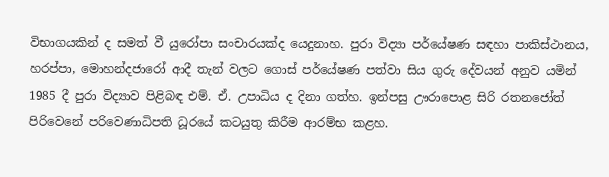විභාගයකින් ද සමත් වී යුරෝපා සංචාරයක්ද යෙදුනාහ. පුරා විද්‍යා පර්යේෂණ සඳහා පාකිස්ථානය, හරප්පා, මොහන්දජාරෝ ආදී තැන් වලට ගොස් පර්යේෂණ පත්වා සිය ගුරු දේවයන් අනුව යමින් 1985 දී පුරා විද්‍යාව පිළිබඳ එම්. ඒ. උපාධිය ද දිනා ගත්හ. ඉන්පසු ඌරාපොළ සිරි රතනජෝත් පිරිවෙනේ පරිවෙණාධිපති ධූරයේ කටයුතු කිරීම ආරම්භ කළහ.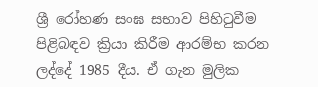ශ්‍රී රෝහණ සංඝ සභාව පිහිටුවීම පිළිබඳව ක්‍රියා කිරීම ආරම්භ කරන ලද්දේ 1985 දීය. ඒ ගැන මුලික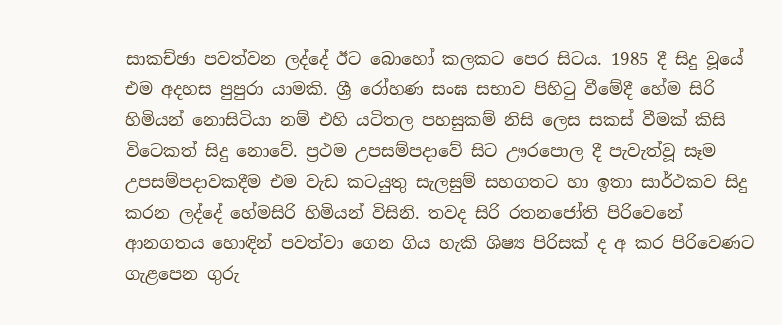සාකච්ඡා පවත්වන ලද්දේ ඊට බොහෝ කලකට පෙර සිටය. 1985 දී සිදු වූයේ එම අදහස පුපුරා යාමකි. ශ්‍රී රෝහණ සංඝ සභාව පිහිටු වීමේදී හේම සිරි හිමියන් නොසිටියා නම් එහි යටිතල පහසුකම් නිසි ලෙස සකස් වීමක් කිසි විටෙකත් සිදු නොවේ. ප්‍රථම උපසම්පදාවේ සිට ඌරපොල දී පැවැත්වූ සෑම උපසම්පදාවකදීම එම වැඩ කටයුතු සැලසුම් සහගතට හා ඉතා සාර්ථකව සිදු කරන ලද්දේ හේමසිරි හිමියන් විසිනි. තවද සිරි රතනජෝති පිරිවෙනේ ආනගතය හොඳින් පවත්වා ගෙන ගිය හැකි ශිෂ්‍ය පිරිසක් ද අ කර පිරිවෙණට ගැළපෙන ගුරු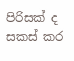පිරිසක් ද සකස් කර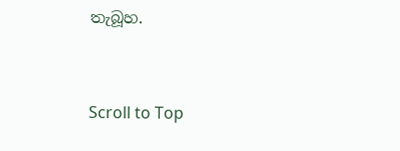තැබූහ.


Scroll to Top